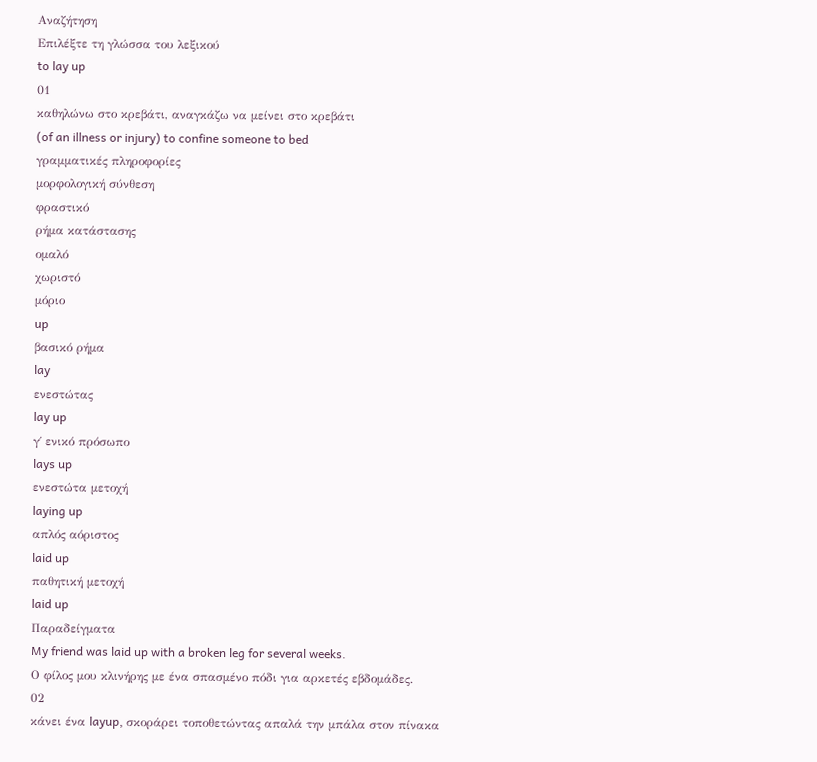Αναζήτηση
Επιλέξτε τη γλώσσα του λεξικού
to lay up
01
καθηλώνω στο κρεβάτι, αναγκάζω να μείνει στο κρεβάτι
(of an illness or injury) to confine someone to bed
γραμματικές πληροφορίες
μορφολογική σύνθεση
φραστικό
ρήμα κατάστασης
ομαλό
χωριστό
μόριο
up
βασικό ρήμα
lay
ενεστώτας
lay up
γ΄ ενικό πρόσωπο
lays up
ενεστώτα μετοχή
laying up
απλός αόριστος
laid up
παθητική μετοχή
laid up
Παραδείγματα
My friend was laid up with a broken leg for several weeks.
Ο φίλος μου κλινήρης με ένα σπασμένο πόδι για αρκετές εβδομάδες.
02
κάνει ένα layup, σκοράρει τοποθετώντας απαλά την μπάλα στον πίνακα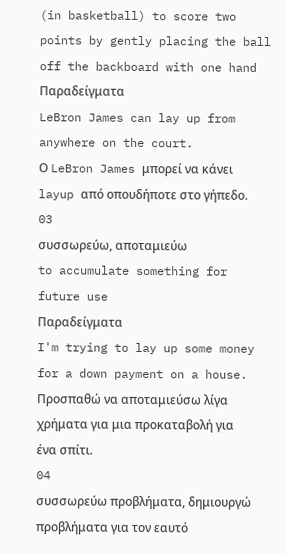(in basketball) to score two points by gently placing the ball off the backboard with one hand
Παραδείγματα
LeBron James can lay up from anywhere on the court.
Ο LeBron James μπορεί να κάνει layup από οπουδήποτε στο γήπεδο.
03
συσσωρεύω, αποταμιεύω
to accumulate something for future use
Παραδείγματα
I'm trying to lay up some money for a down payment on a house.
Προσπαθώ να αποταμιεύσω λίγα χρήματα για μια προκαταβολή για ένα σπίτι.
04
συσσωρεύω προβλήματα, δημιουργώ προβλήματα για τον εαυτό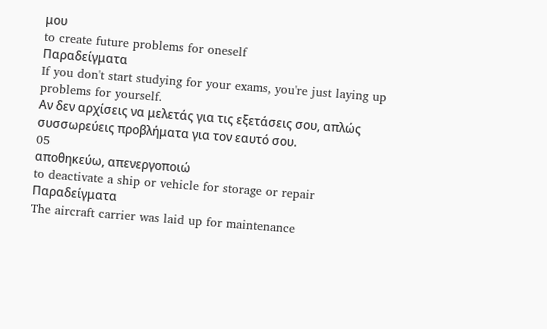μου
to create future problems for oneself
Παραδείγματα
If you don't start studying for your exams, you're just laying up problems for yourself.
Αν δεν αρχίσεις να μελετάς για τις εξετάσεις σου, απλώς συσσωρεύεις προβλήματα για τον εαυτό σου.
05
αποθηκεύω, απενεργοποιώ
to deactivate a ship or vehicle for storage or repair
Παραδείγματα
The aircraft carrier was laid up for maintenance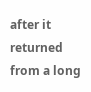after it returned from a long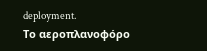deployment.
Το αεροπλανοφόρο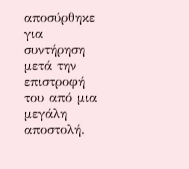αποσύρθηκε για συντήρηση μετά την επιστροφή του από μια μεγάλη αποστολή.